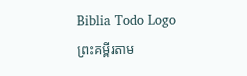Biblia Todo Logo
ព្រះគម្ពីរតាម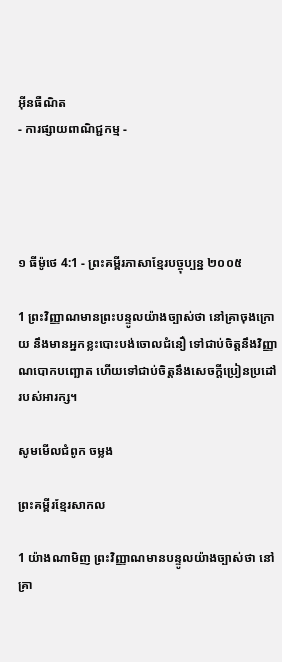អ៊ីនធឺណិត
- ការផ្សាយពាណិជ្ជកម្ម -




១ ធីម៉ូថេ 4:1 - ព្រះគម្ពីរភាសាខ្មែរបច្ចុប្បន្ន ២០០៥

1 ព្រះ‌វិញ្ញាណមានព្រះ‌បន្ទូលយ៉ាងច្បាស់ថា នៅគ្រាចុងក្រោយ នឹងមានអ្នកខ្លះបោះបង់ចោលជំនឿ ទៅជាប់ចិត្តនឹងវិញ្ញាណបោកបញ្ឆោត ហើយទៅជាប់ចិត្តនឹងសេចក្ដីប្រៀន‌ប្រដៅរបស់អារក្ស។

សូមមើលជំពូក ចម្លង

ព្រះគម្ពីរខ្មែរសាកល

1 យ៉ាងណាមិញ ព្រះវិញ្ញាណមានបន្ទូលយ៉ាងច្បាស់ថា នៅគ្រា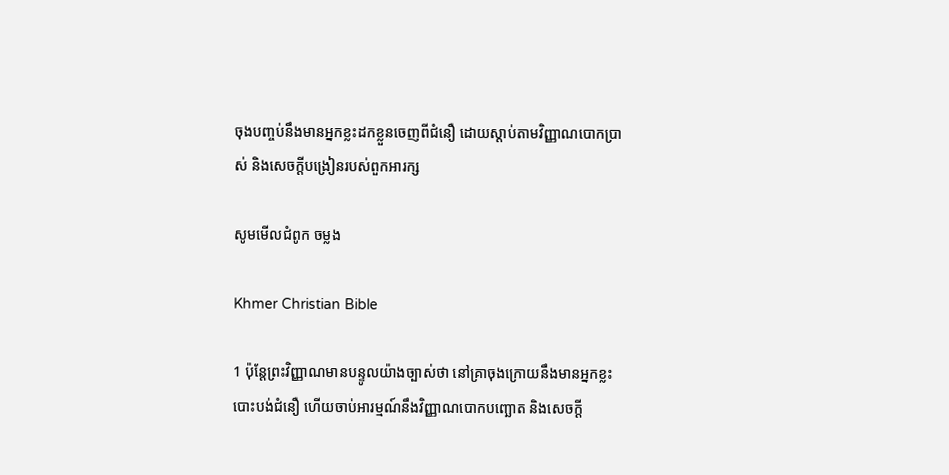ចុងបញ្ចប់នឹងមានអ្នកខ្លះដកខ្លួនចេញពីជំនឿ ដោយស្ដាប់តាមវិញ្ញាណបោកប្រាស់ និងសេចក្ដីបង្រៀនរបស់ពួកអារក្ស

សូមមើលជំពូក ចម្លង

Khmer Christian Bible

1 ប៉ុន្ដែព្រះវិញ្ញាណមានបន្ទូលយ៉ាងច្បាស់ថា នៅគ្រាចុងក្រោយនឹងមានអ្នកខ្លះបោះបង់ជំនឿ ហើយចាប់អារម្មណ៍នឹងវិញ្ញាណបោកបញ្ឆោត និងសេចក្ដី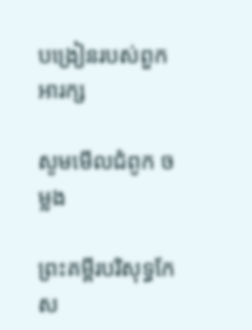បង្រៀនរបស់ពួកអារក្ស

សូមមើលជំពូក ចម្លង

ព្រះគម្ពីរបរិសុទ្ធកែស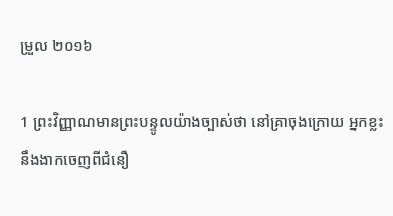ម្រួល ២០១៦

1 ព្រះ‌វិញ្ញាណមានព្រះ‌បន្ទូលយ៉ាងច្បាស់ថា នៅគ្រាចុងក្រោយ អ្នកខ្លះនឹងងាកចេញពីជំនឿ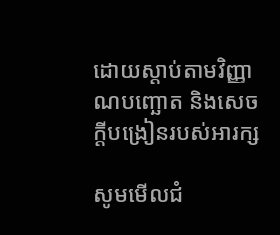ដោយស្តាប់តាមវិញ្ញាណបញ្ឆោត និងសេចក្ដីបង្រៀនរបស់អារក្ស

សូមមើលជំ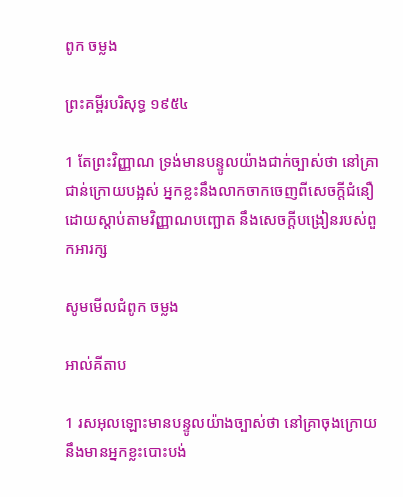ពូក ចម្លង

ព្រះគម្ពីរបរិសុទ្ធ ១៩៥៤

1 តែព្រះ‌វិញ្ញាណ ទ្រង់មានបន្ទូលយ៉ាងជាក់ច្បាស់ថា នៅគ្រាជាន់ក្រោយបង្អស់ អ្នកខ្លះនឹងលាក‌ចាក‌ចេញពីសេចក្ដីជំនឿ ដោយស្តាប់តាមវិញ្ញាណបញ្ឆោត នឹងសេចក្ដីបង្រៀនរបស់ពួកអារក្ស

សូមមើលជំពូក ចម្លង

អាល់គីតាប

1 រស‌អុលឡោះមានបន្ទូលយ៉ាងច្បាស់ថា នៅគ្រាចុងក្រោយ នឹងមានអ្នកខ្លះបោះបង់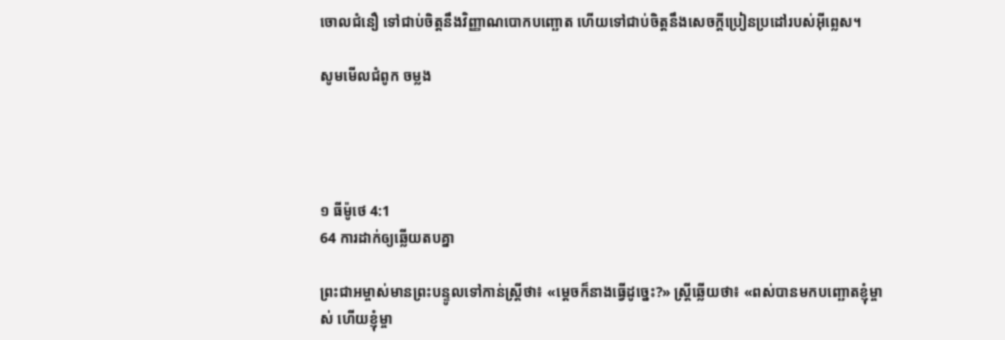ចោលជំនឿ ទៅជាប់ចិត្ដនឹងវិញ្ញាណបោកបញ្ឆោត ហើយទៅជាប់ចិត្ដនឹងសេចក្ដីប្រៀន‌ប្រដៅរបស់អ៊ីព្លេស។

សូមមើលជំពូក ចម្លង




១ ធីម៉ូថេ 4:1
64 ការដាក់ឲ្យឆ្លើយតបគ្នា

ព្រះ‌ជា‌អម្ចាស់មានព្រះ‌បន្ទូលទៅកាន់ស្ត្រីថា៖ «ម្ដេចក៏នាងធ្វើដូច្នេះ?» ស្ត្រីឆ្លើយថា៖ «ពស់បានមកបញ្ឆោតខ្ញុំម្ចាស់ ហើយខ្ញុំម្ចា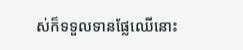ស់ក៏ទទួលទានផ្លែឈើនោះ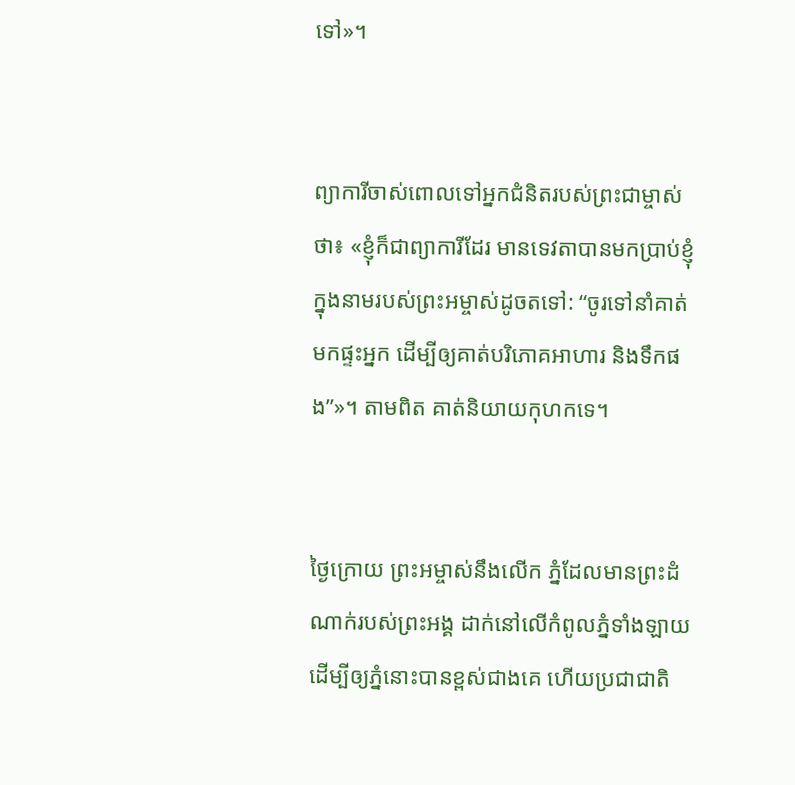ទៅ»។


ព្យាការីចាស់ពោលទៅអ្នកជំនិតរបស់ព្រះ‌ជាម្ចាស់ថា៖ «ខ្ញុំក៏ជាព្យាការីដែរ មានទេវតាបានមកប្រាប់ខ្ញុំ ក្នុងនាមរបស់ព្រះ‌អម្ចាស់ដូចតទៅ: “ចូរទៅនាំគាត់មកផ្ទះអ្នក ដើម្បីឲ្យគាត់បរិភោគអាហារ និងទឹកផង”»។ តាមពិត គាត់និយាយកុហកទេ។


ថ្ងៃក្រោយ ព្រះ‌អម្ចាស់នឹងលើក ភ្នំដែលមានព្រះ‌ដំណាក់របស់ព្រះអង្គ ដាក់នៅលើកំពូលភ្នំទាំង‌ឡាយ ដើម្បីឲ្យភ្នំនោះបានខ្ពស់ជាងគេ ហើយប្រជា‌ជាតិ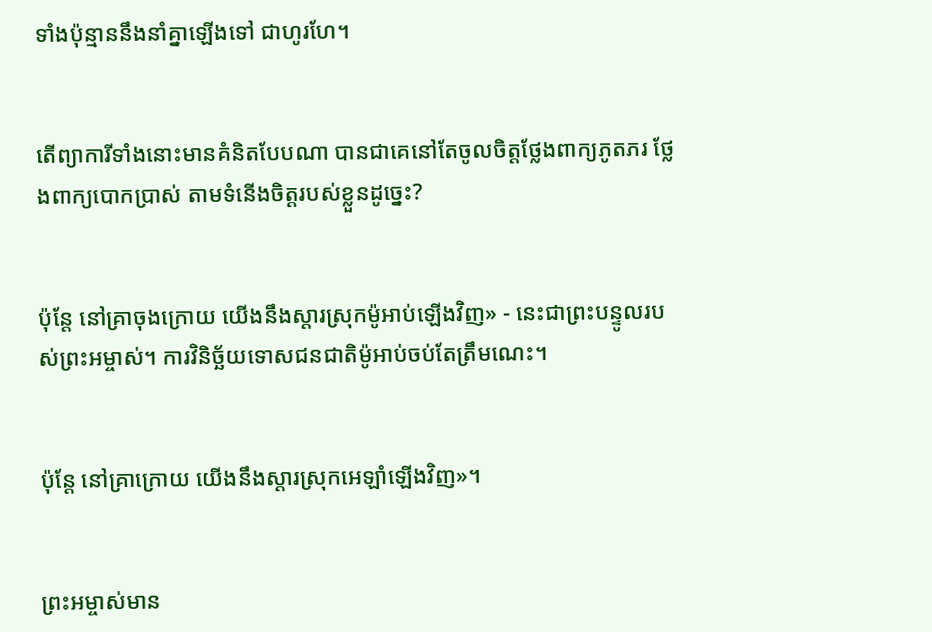ទាំងប៉ុន្មាននឹងនាំគ្នាឡើងទៅ ជាហូរ‌ហែ។


តើព្យាការីទាំងនោះមានគំនិតបែបណា បានជាគេនៅតែចូលចិត្តថ្លែងពាក្យភូត‌ភរ ថ្លែងពាក្យបោកប្រាស់ តាមទំនើងចិត្តរបស់ខ្លួនដូច្នេះ?


ប៉ុន្តែ នៅគ្រាចុងក្រោយ យើងនឹងស្ដារស្រុកម៉ូអាប់ឡើងវិញ» - នេះជាព្រះ‌បន្ទូលរបស់ព្រះ‌អម្ចាស់។ ការវិនិច្ឆ័យទោសជន‌ជាតិម៉ូអាប់ចប់តែត្រឹមណេះ។


ប៉ុន្តែ នៅគ្រាក្រោយ យើងនឹងស្ដារស្រុកអេឡាំឡើងវិញ»។


ព្រះ‌អម្ចាស់មាន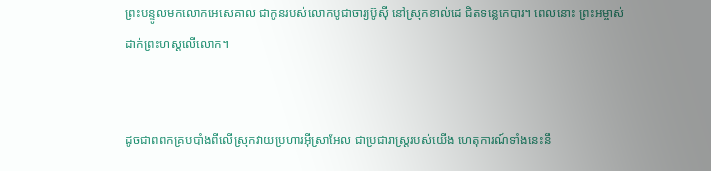ព្រះ‌បន្ទូលមកលោកអេសេ‌គាល ជាកូនរបស់លោកបូជា‌ចារ្យប៊ូស៊ី នៅស្រុកខាល់ដេ ជិតទន្លេកេបារ។ ពេលនោះ ព្រះ‌អម្ចាស់ដាក់ព្រះ‌ហស្ដលើលោក។


ដូចជាពពកគ្របបាំងពីលើស្រុកវាយប្រហារអ៊ីស្រា‌អែល ជាប្រជា‌រាស្ត្ររបស់យើង ហេតុ‌ការណ៍ទាំងនេះនឹ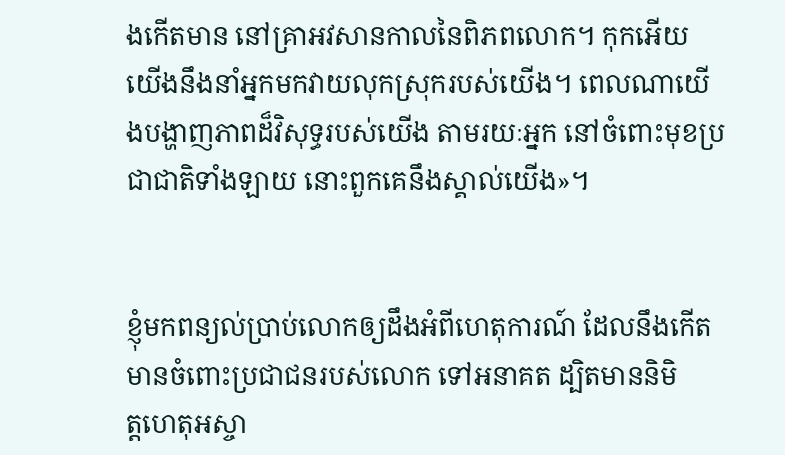ងកើតមាន នៅគ្រាអវសាន‌កាលនៃពិភពលោក។ កុកអើយ យើងនឹងនាំអ្នកមកវាយលុកស្រុករបស់យើង។ ពេលណាយើងបង្ហាញភាពដ៏វិសុទ្ធរបស់យើង តាមរយៈអ្នក នៅចំពោះមុខប្រជា‌ជាតិទាំង‌ឡាយ នោះពួកគេនឹងស្គាល់យើង»។


ខ្ញុំមកពន្យល់ប្រាប់លោកឲ្យដឹងអំពីហេតុ‌ការណ៍ ដែលនឹងកើតមានចំពោះប្រជា‌ជនរបស់លោក ទៅអនាគត ដ្បិតមាននិមិត្ត‌ហេតុអស្ចា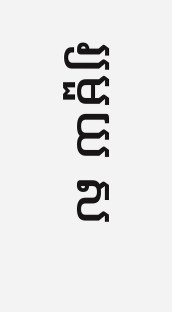រ្យមួយ ស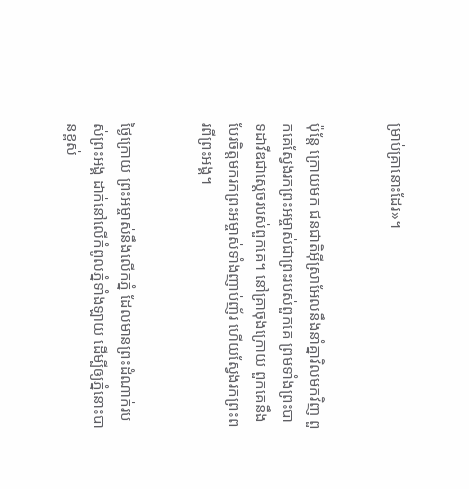ម្រាប់គ្រានោះដែរ»។


ប៉ុន្តែ ក្រោយមក ជន‌ជាតិអ៊ីស្រា‌អែលនឹងនាំគ្នាវិលមកវិញ ពួកគេស្វែងរកព្រះ‌អម្ចាស់ជាព្រះរបស់ពួកគេ ព្រមទាំងព្រះ‌បាទដាវីឌជាស្ដេចរបស់ពួកគេ។ នៅគ្រាចុងក្រោយ ពួកគេនឹងបែរចិត្តមករកព្រះ‌អម្ចាស់ទាំងញាប់‌ញ័រ ហើយស្វែងរកព្រះ‌ពរពីព្រះអង្គ។


ថ្ងៃក្រោយ ព្រះ‌អម្ចាស់នឹងលើកភ្នំ ដែលមានព្រះ‌ដំណាក់របស់ព្រះអង្គ ដាក់នៅលើកំពូលភ្នំទាំង‌ឡាយ ដើម្បីឲ្យភ្នំនោះបានខ្ពស់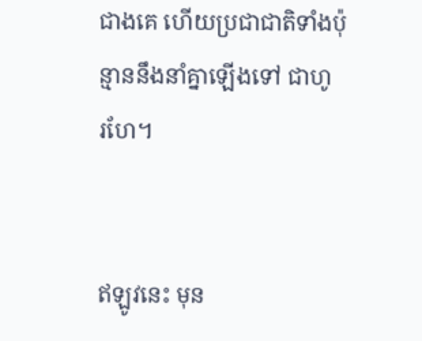ជាងគេ ហើយប្រជា‌ជាតិទាំងប៉ុន្មាននឹងនាំគ្នាឡើងទៅ ជាហូរ‌ហែ។


ឥឡូវនេះ មុន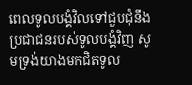ពេលទូលបង្គំវិលទៅជួប‌ជុំនឹងប្រជា‌ជនរបស់ទូលបង្គំវិញ សូមទ្រង់យាងមកជិតទូល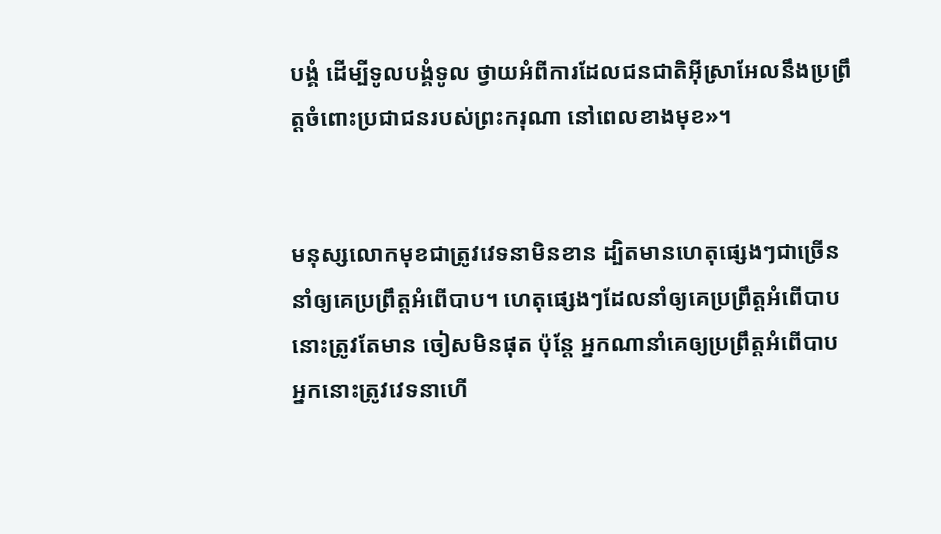បង្គំ ដើម្បីទូលបង្គំទូល ថ្វាយអំពីការដែលជន‌ជាតិអ៊ីស្រា‌អែលនឹងប្រព្រឹត្តចំពោះប្រជា‌ជនរបស់ព្រះ‌ករុណា នៅពេលខាងមុខ»។


មនុស្សលោកមុខជាត្រូវវេទនាមិនខាន ដ្បិតមានហេតុផ្សេងៗជាច្រើននាំឲ្យគេប្រព្រឹត្តអំពើបាប។ ហេតុផ្សេងៗដែលនាំឲ្យគេប្រព្រឹត្តអំពើបាបនោះត្រូវតែមាន ចៀសមិនផុត ប៉ុន្តែ អ្នកណានាំគេឲ្យប្រព្រឹត្តអំពើបាប អ្នកនោះត្រូវវេទនាហើ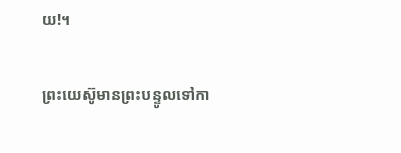យ!។


ព្រះ‌យេស៊ូមានព្រះ‌បន្ទូលទៅកា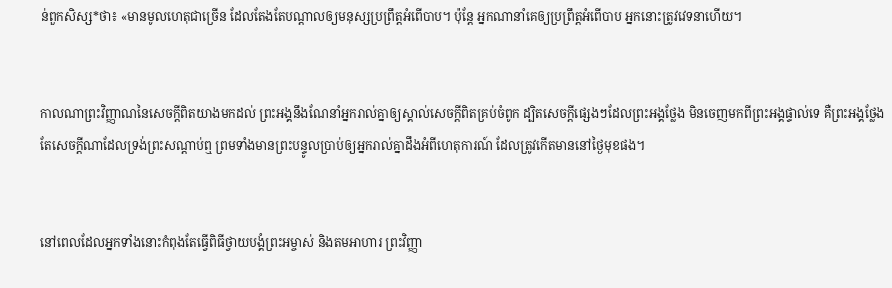ន់ពួកសិស្ស*ថា៖ «មានមូលហេតុជាច្រើន ដែលតែងតែបណ្ដាលឲ្យមនុស្សប្រព្រឹត្តអំពើបាប។ ប៉ុន្តែ អ្នកណានាំគេឲ្យប្រព្រឹត្តអំពើបាប អ្នកនោះត្រូវវេទនាហើយ។


កាលណាព្រះ‌វិញ្ញាណនៃសេចក្ដីពិតយាងមកដល់ ព្រះអង្គនឹងណែ‌នាំអ្នករាល់គ្នាឲ្យស្គាល់សេចក្ដីពិតគ្រប់ចំពូក ដ្បិតសេចក្ដីផ្សេងៗដែលព្រះអង្គថ្លែង មិនចេញមកពីព្រះអង្គផ្ទាល់ទេ គឺព្រះអង្គថ្លែងតែសេចក្ដីណាដែលទ្រង់ព្រះ‌សណ្ដាប់ឮ ព្រមទាំងមានព្រះ‌បន្ទូលប្រាប់ឲ្យអ្នករាល់គ្នាដឹងអំពីហេតុ‌ការណ៍ ដែលត្រូវកើតមាននៅថ្ងៃមុខផង។


នៅពេលដែលអ្នកទាំងនោះកំពុងតែធ្វើពិធីថ្វាយ‌បង្គំព្រះ‌អម្ចាស់ និងតមអាហារ ព្រះ‌វិញ្ញា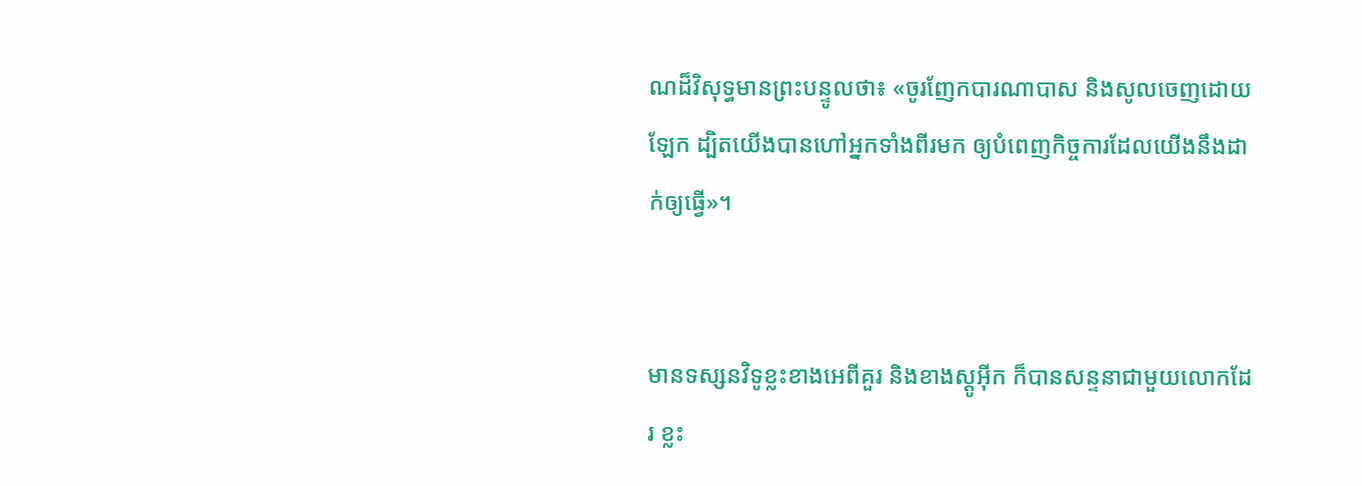ណដ៏វិសុទ្ធមានព្រះ‌បន្ទូលថា៖ «ចូរញែកបារណា‌បាស និងសូលចេញដោយឡែក ដ្បិតយើងបានហៅអ្នកទាំងពីរមក ឲ្យបំពេញកិច្ចការដែលយើងនឹងដាក់ឲ្យធ្វើ»។


មានទស្សន‌វិទូខ្លះខាងអេពី‌គួរ និងខាងស្ដូអ៊ីក ក៏បានសន្ទនាជាមួយលោកដែរ ខ្លះ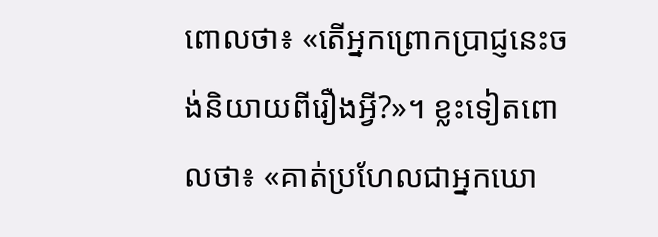ពោលថា៖ «តើអ្នកព្រោក‌ប្រាជ្ញនេះចង់និយាយពីរឿងអ្វី?»។ ខ្លះទៀតពោលថា៖ «គាត់ប្រហែលជាអ្នកឃោ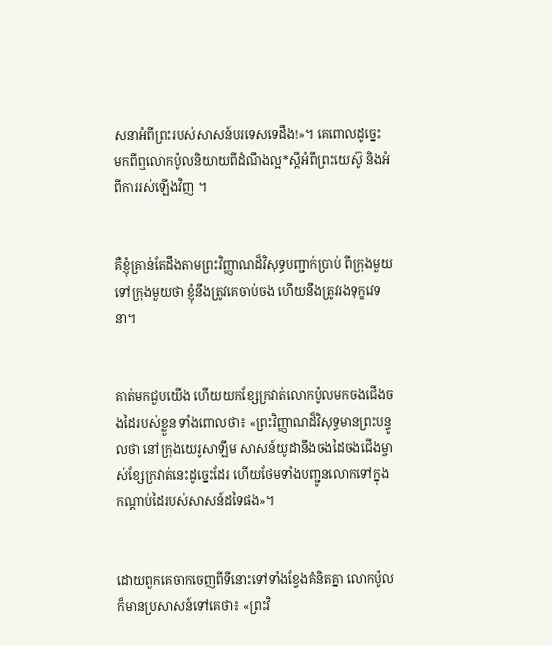ស‌នាអំពីព្រះរបស់សាសន៍បរទេសទេដឹង!»។ គេពោលដូច្នេះ មកពីឮលោកប៉ូលនិយាយពីដំណឹង‌ល្អ*ស្ដីអំពីព្រះ‌យេស៊ូ និងអំពីការរស់ឡើងវិញ ។


គឺខ្ញុំគ្រាន់តែដឹងតាមព្រះ‌វិញ្ញាណដ៏វិសុទ្ធបញ្ជាក់ប្រាប់ ពីក្រុងមួយទៅក្រុងមួយថា ខ្ញុំនឹងត្រូវគេចាប់ចង ហើយនឹងត្រូវរងទុក្ខវេទនា។


គាត់មកជួបយើង ហើយយកខ្សែក្រវាត់លោកប៉ូលមកចងជើងចងដៃរបស់ខ្លួន ទាំងពោលថា៖ «ព្រះ‌វិញ្ញាណដ៏វិសុទ្ធមានព្រះ‌បន្ទូលថា នៅក្រុងយេរូ‌សាឡឹម សាសន៍យូដានឹងចងដៃចងជើងម្ចាស់ខ្សែក្រវាត់នេះដូច្នេះដែរ ហើយថែមទាំងបញ្ជូនលោកទៅក្នុងកណ្ដាប់ដៃរបស់សាសន៍ដទៃផង»។


ដោយពួកគេចាកចេញពីទីនោះទៅទាំងខ្វែងគំនិតគ្នា លោកប៉ូលក៏មានប្រសាសន៍ទៅគេថា៖ «ព្រះ‌វិ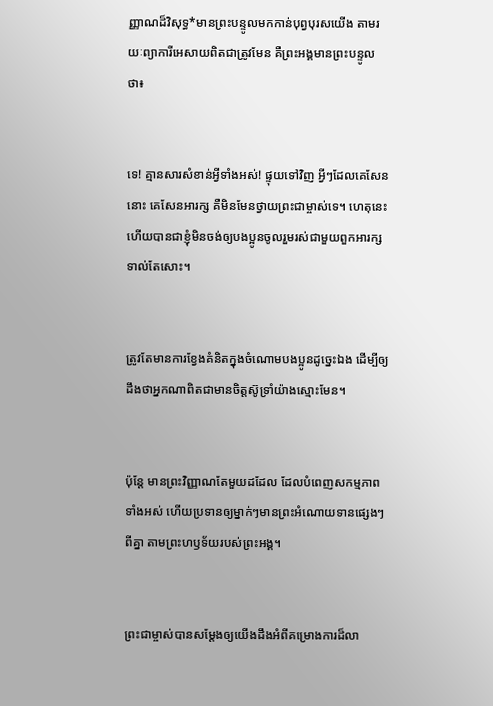ញ្ញាណដ៏វិសុទ្ធ*មានព្រះ‌បន្ទូលមកកាន់បុព្វបុរសយើង តាមរយៈព្យាការីអេសាយពិតជាត្រូវមែន គឺព្រះអង្គមានព្រះ‌បន្ទូលថា៖


ទេ! គ្មានសារ‌សំខាន់អ្វីទាំងអស់! ផ្ទុយទៅវិញ អ្វីៗដែលគេសែននោះ គេសែនអារក្ស គឺមិនមែនថ្វាយព្រះ‌ជាម្ចាស់ទេ។ ហេតុនេះហើយបានជាខ្ញុំមិនចង់ឲ្យបងប្អូនចូលរួមរស់ជាមួយពួកអារក្សទាល់តែសោះ។


ត្រូវតែមានការខ្វែងគំនិតក្នុងចំណោមបងប្អូនដូច្នេះឯង ដើម្បីឲ្យដឹងថាអ្នកណាពិតជាមានចិត្តស៊ូ‌ទ្រាំយ៉ាងស្មោះមែន។


ប៉ុន្តែ មានព្រះ‌វិញ្ញាណតែមួយដដែល ដែលបំពេញសកម្ម‌ភាពទាំងអស់ ហើយប្រទានឲ្យម្នាក់ៗមានព្រះ‌អំណោយទានផ្សេងៗពីគ្នា តាមព្រះ‌ហឫទ័យរបស់ព្រះអង្គ។


ព្រះ‌ជាម្ចាស់បានសម្តែងឲ្យយើងដឹងអំពីគម្រោង‌ការដ៏លា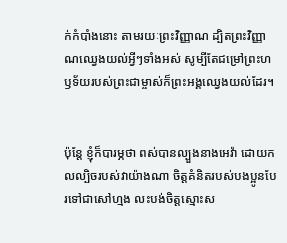ក់កំបាំងនោះ តាមរយៈព្រះ‌វិញ្ញាណ ដ្បិតព្រះ‌វិញ្ញាណឈ្វេងយល់អ្វីៗទាំងអស់ សូម្បីតែជម្រៅព្រះ‌ហឫទ័យរបស់ព្រះ‌ជាម្ចាស់ក៏ព្រះអង្គឈ្វេងយល់ដែរ។


ប៉ុន្តែ ខ្ញុំក៏បារម្ភថា ពស់បានល្បួងនាងអេវ៉ា ដោយកល‌ល្បិចរបស់វាយ៉ាងណា ចិត្តគំនិតរបស់បងប្អូនបែរទៅជាសៅ‌ហ្មង លះ‌បង់ចិត្តស្មោះ‌ស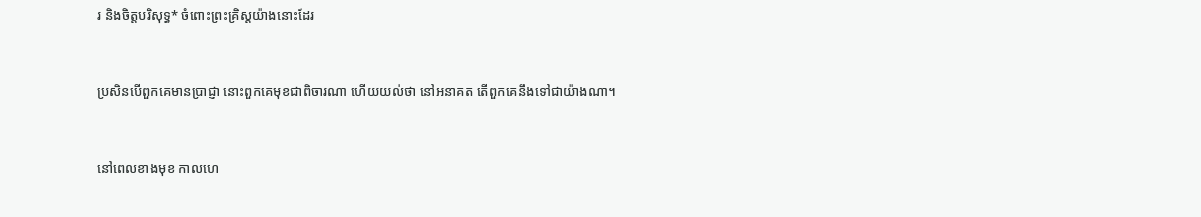រ និងចិត្តបរិសុទ្ធ* ចំពោះព្រះ‌គ្រិស្តយ៉ាងនោះដែរ


ប្រសិនបើពួកគេមានប្រាជ្ញា នោះពួកគេមុខជាពិចារណា ហើយយល់ថា នៅអនាគត តើពួកគេនឹងទៅជាយ៉ាងណា។


នៅពេលខាងមុខ កាលហេ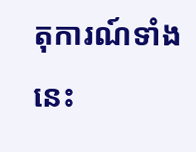តុ‌ការណ៍ទាំងនេះ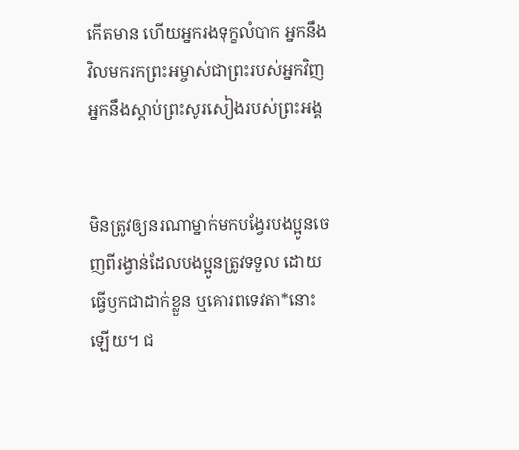កើតមាន ហើយអ្នករងទុក្ខលំបាក អ្នកនឹងវិលមករកព្រះ‌អម្ចាស់ជាព្រះរបស់អ្នកវិញ អ្នកនឹងស្ដាប់ព្រះ‌សូរសៀងរបស់ព្រះអង្គ


មិនត្រូវឲ្យនរណាម្នាក់មកបង្វែរបងប្អូនចេញពីរង្វាន់ដែលបងប្អូនត្រូវទទួល ដោយធ្វើឫកជាដាក់ខ្លួន ឬគោរពទេវតា*នោះឡើយ។ ជ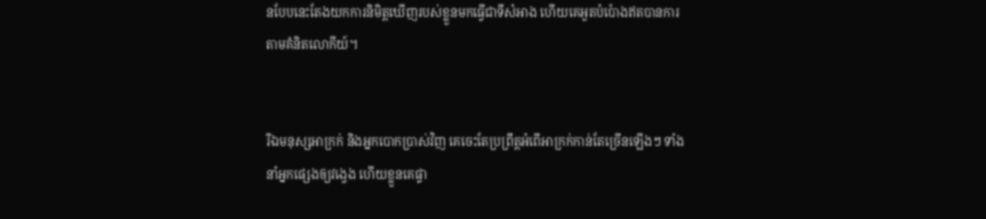នបែបនេះតែងយកការនិមិត្តឃើញរបស់ខ្លួនមកធ្វើជាទីសំអាង ហើយគេអួតបំប៉ោងឥតបានការតាមគំនិតលោកីយ៍។


រីឯមនុស្សអាក្រក់ និងអ្នកបោកប្រាស់វិញ គេចេះតែប្រព្រឹត្តអំពើអាក្រក់កាន់តែច្រើនឡើងៗ ទាំងនាំអ្នកផ្សេងឲ្យវង្វេង ហើយខ្លួនគេផ្ទា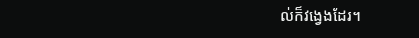ល់ក៏វង្វេងដែរ។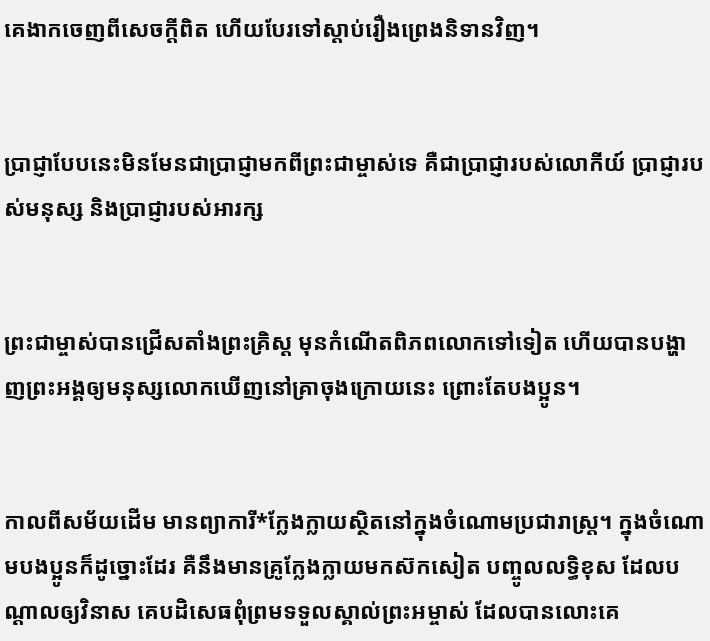គេងាកចេញពីសេចក្ដីពិត ហើយបែរទៅស្ដាប់រឿងព្រេងនិទានវិញ។


ប្រាជ្ញាបែបនេះមិនមែនជាប្រាជ្ញាមកពីព្រះ‌ជាម្ចាស់ទេ គឺជាប្រាជ្ញារបស់លោកីយ៍ ប្រាជ្ញារបស់មនុស្ស និងប្រាជ្ញារបស់អារក្ស


ព្រះ‌ជា‌ម្ចាស់បានជ្រើសតាំងព្រះ‌គ្រិស្ត មុនកំណើតពិភពលោកទៅទៀត ហើយបានបង្ហាញព្រះអង្គឲ្យមនុស្សលោកឃើញនៅគ្រាចុងក្រោយនេះ ព្រោះតែបងប្អូន។


កាលពីសម័យដើម មានព្យាការី*ក្លែង‌ក្លាយស្ថិតនៅក្នុងចំណោមប្រជា‌រាស្ត្រ។ ក្នុងចំណោមបងប្អូនក៏ដូច្នោះដែរ គឺនឹងមានគ្រូក្លែង‌ក្លាយមកស៊កសៀត បញ្ចូលលទ្ធិខុស ដែលបណ្ដាលឲ្យវិនាស គេបដិសេធពុំព្រមទទួលស្គាល់ព្រះ‌អម្ចាស់ ដែលបានលោះគេ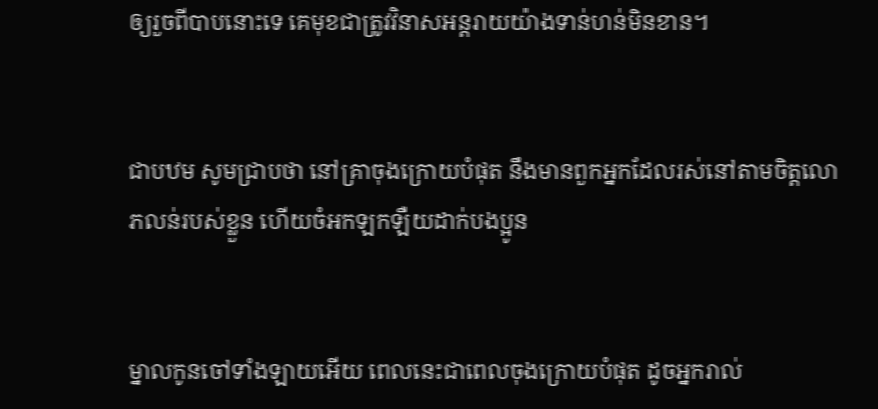ឲ្យរួចពីបាបនោះទេ គេមុខជាត្រូវវិនាសអន្តរាយយ៉ាងទាន់‌ហន់មិនខាន។


ជាបឋម សូមជ្រាបថា នៅគ្រាចុងក្រោយបំផុត នឹងមានពួកអ្នកដែលរស់នៅតាមចិត្តលោភ‌លន់របស់ខ្លួន ហើយចំអកឡក‌ឡឺយដាក់បងប្អូន


ម្នាលកូនចៅទាំង‌ឡាយអើយ ពេលនេះជាពេលចុងក្រោយបំផុត ដូចអ្នករាល់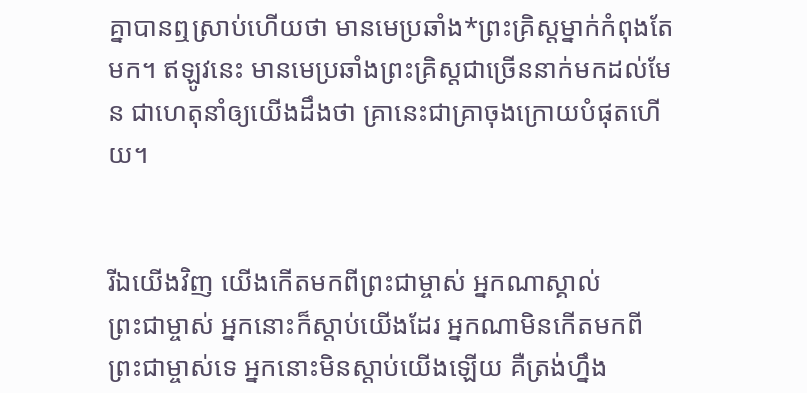គ្នាបានឮស្រាប់ហើយថា មានមេប្រឆាំង*ព្រះ‌គ្រិស្តម្នាក់កំពុងតែមក។ ឥឡូវនេះ មានមេប្រឆាំងព្រះ‌គ្រិស្តជាច្រើននាក់មកដល់មែន ជាហេតុនាំឲ្យយើងដឹងថា គ្រានេះជាគ្រាចុងក្រោយបំផុតហើយ។


រីឯយើងវិញ យើងកើតមកពីព្រះ‌ជា‌ម្ចាស់ អ្នកណាស្គាល់ព្រះ‌ជា‌ម្ចាស់ អ្នកនោះក៏ស្ដាប់យើងដែរ អ្នកណាមិនកើតមកពីព្រះ‌ជា‌ម្ចាស់ទេ អ្នកនោះមិនស្ដាប់យើងឡើយ គឺត្រង់ហ្នឹង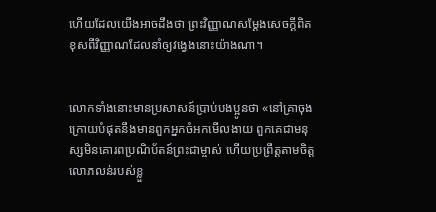ហើយដែលយើងអាចដឹងថា ព្រះ‌វិញ្ញាណសម្តែងសេចក្ដីពិត ខុសពីវិញ្ញាណដែលនាំឲ្យវង្វេងនោះយ៉ាងណា។


លោកទាំងនោះមានប្រសាសន៍ប្រាប់បងប្អូនថា «នៅគ្រាចុងក្រោយបំផុតនឹងមានពួកអ្នកចំអកមើល‌ងាយ ពួកគេជាមនុស្សមិនគោរពប្រណិ‌ប័តន៍ព្រះ‌ជា‌ម្ចាស់ ហើយប្រព្រឹត្តតាមចិត្តលោភ‌លន់របស់ខ្លួ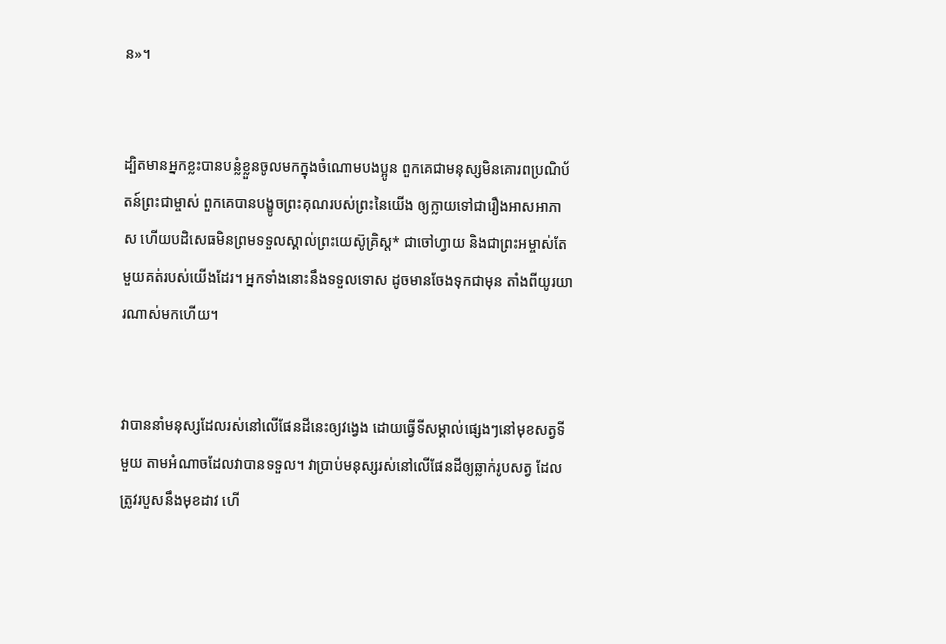ន»។


ដ្បិតមានអ្នកខ្លះបានបន្លំខ្លួនចូលមកក្នុងចំណោមបងប្អូន ពួកគេជាមនុស្សមិនគោរពប្រណិ‌ប័តន៍ព្រះ‌ជា‌ម្ចាស់ ពួកគេបានបង្ខូចព្រះ‌គុណរបស់ព្រះនៃយើង ឲ្យក្លាយទៅជារឿងអាស‌អាភាស ហើយបដិសេធមិនព្រមទទួលស្គាល់ព្រះ‌យេស៊ូ‌គ្រិស្ត* ជាចៅហ្វាយ និងជាព្រះ‌អម្ចាស់តែមួយគត់របស់យើងដែរ។ អ្នកទាំងនោះនឹងទទួលទោស ដូចមានចែងទុកជាមុន តាំងពីយូរ‌យារណាស់មកហើយ។


វាបាននាំមនុស្សដែលរស់នៅលើផែនដីនេះឲ្យវង្វេង ដោយធ្វើទីសម្គាល់ផ្សេងៗនៅមុខសត្វទីមួយ តាមអំណាចដែលវាបានទទួល។ វាប្រាប់មនុស្សរស់នៅលើផែនដីឲ្យឆ្លាក់រូបសត្វ ដែលត្រូវរបួសនឹងមុខដាវ ហើ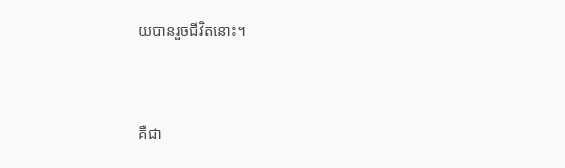យបានរួចជីវិតនោះ។


គឺជា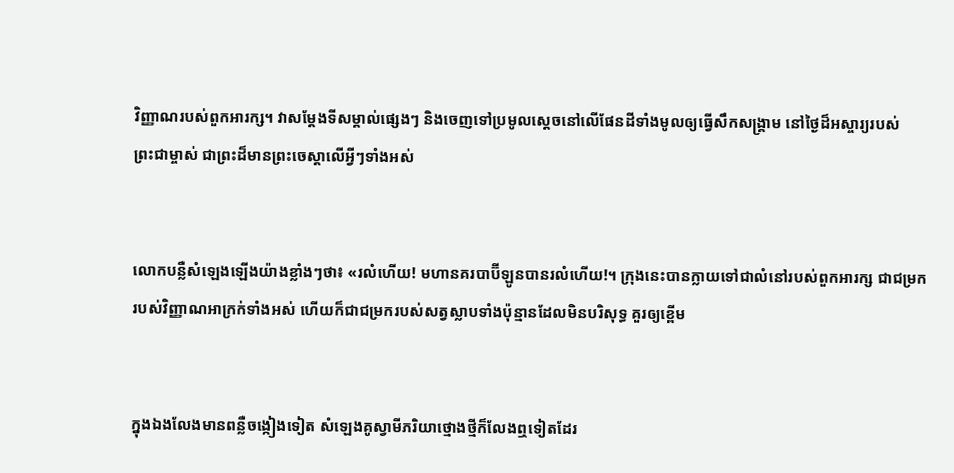វិញ្ញាណរបស់ពួកអារក្ស។ វាសម្តែងទីសម្គាល់ផ្សេងៗ និងចេញទៅប្រមូលស្ដេចនៅលើផែនដីទាំងមូលឲ្យធ្វើសឹកសង្គ្រាម នៅថ្ងៃដ៏អស្ចារ្យរបស់ព្រះ‌ជា‌ម្ចាស់ ជាព្រះដ៏មានព្រះ‌ចេស្ដាលើអ្វីៗទាំងអស់


លោកបន្លឺសំឡេងឡើងយ៉ាងខ្លាំងៗថា៖ «រលំហើយ! មហានគរបាប៊ី‌ឡូនបានរលំហើយ!។ ក្រុងនេះបានក្លាយទៅជាលំ‌នៅរបស់ពួកអារក្ស ជាជម្រករបស់វិញ្ញាណអាក្រក់ទាំងអស់ ហើយក៏ជាជម្រករបស់សត្វស្លាបទាំងប៉ុន្មានដែលមិនបរិសុទ្ធ គួរឲ្យខ្ពើម


ក្នុងឯងលែងមានពន្លឺចង្កៀងទៀត សំឡេងគូស្វាមី‌ភរិយាថ្មោងថ្មីក៏លែងឮទៀតដែរ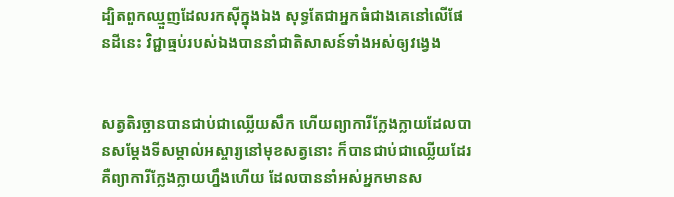ដ្បិតពួកឈ្មួញដែលរកស៊ីក្នុងឯង សុទ្ធតែជាអ្នកធំជាងគេនៅលើផែនដីនេះ វិជ្ជាធ្មប់របស់ឯងបាននាំជាតិសាសន៍ទាំងអស់ឲ្យវង្វេង


សត្វតិរច្ឆានបានជាប់ជាឈ្លើយសឹក ហើយព្យាការីក្លែង‌ក្លាយដែលបានសម្តែងទីសម្គាល់អស្ចារ្យនៅមុខសត្វនោះ ក៏បានជាប់ជាឈ្លើយដែរ គឺព្យាការីក្លែង‌ក្លាយហ្នឹងហើយ ដែលបាននាំអស់អ្នកមានស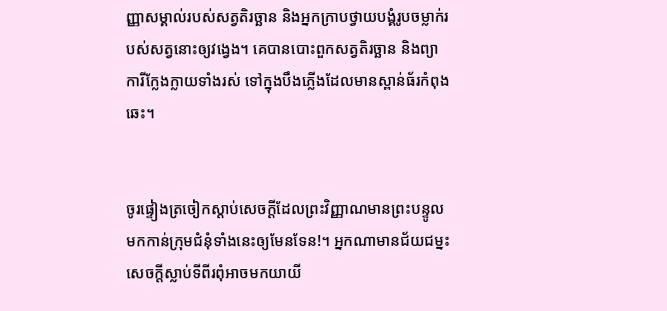ញ្ញាសម្គាល់របស់សត្វតិរច្ឆាន និងអ្នកក្រាបថ្វាយ‌បង្គំរូបចម្លាក់របស់សត្វនោះឲ្យវង្វេង។ គេបានបោះពួកសត្វតិរច្ឆាន និងព្យាការីក្លែង‌ក្លាយទាំងរស់ ទៅក្នុងបឹងភ្លើងដែលមានស្ពាន់ធ័រកំពុងឆេះ។


ចូរផ្ទៀងត្រចៀកស្ដាប់សេចក្ដីដែលព្រះ‌វិញ្ញាណមានព្រះ‌បន្ទូលមកកាន់ក្រុម‌ជំនុំទាំងនេះឲ្យមែនទែន!។ អ្នកណាមានជ័យ‌ជម្នះ សេចក្ដីស្លាប់ទីពីរពុំអាចមកយាយី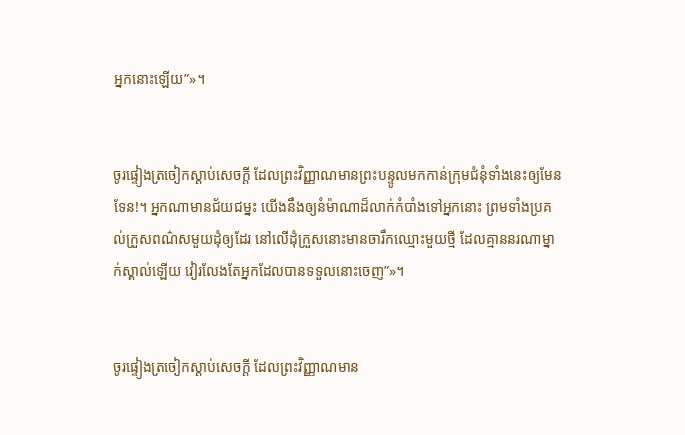អ្នកនោះឡើយ”»។


ចូរផ្ទៀងត្រចៀកស្ដាប់សេចក្ដី ដែលព្រះ‌វិញ្ញាណមានព្រះ‌បន្ទូលមកកាន់ក្រុម‌ជំនុំទាំងនេះឲ្យមែនទែន!។ អ្នកណាមានជ័យ‌ជម្នះ យើងនឹងឲ្យនំម៉ាណាដ៏លាក់កំបាំងទៅអ្នកនោះ ព្រមទាំងប្រគល់ក្រួសពណ៌សមួយដុំឲ្យដែរ នៅលើដុំក្រួសនោះមានចារឹកឈ្មោះមួយថ្មី ដែលគ្មាននរណាម្នាក់ស្គាល់ឡើយ វៀរ‌លែងតែអ្នកដែលបានទទួលនោះចេញ”»។


ចូរផ្ទៀងត្រចៀកស្ដាប់សេចក្ដី ដែលព្រះ‌វិញ្ញាណមាន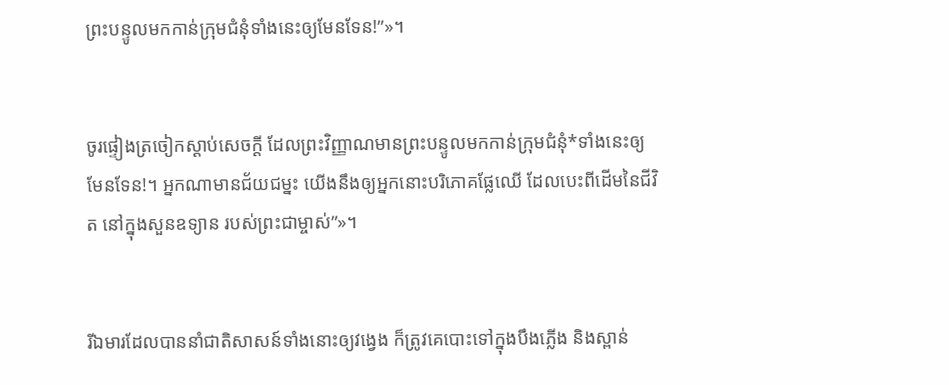ព្រះ‌បន្ទូលមកកាន់ក្រុម‌ជំនុំទាំងនេះឲ្យមែនទែន!”»។


ចូរផ្ទៀងត្រចៀកស្ដាប់សេចក្ដី ដែលព្រះ‌វិញ្ញាណមានព្រះ‌បន្ទូលមកកាន់ក្រុម‌ជំនុំ*ទាំងនេះឲ្យមែនទែន!។ អ្នកណាមានជ័យ‌ជម្នះ យើងនឹងឲ្យអ្នកនោះបរិភោគផ្លែឈើ ដែលបេះពីដើមនៃជីវិត នៅក្នុងសួនឧទ្យាន របស់ព្រះ‌ជា‌ម្ចាស់”»។


រីឯមារដែលបាននាំជាតិសាសន៍ទាំងនោះឲ្យវង្វេង ក៏ត្រូវគេបោះទៅក្នុងបឹងភ្លើង និងស្ពាន់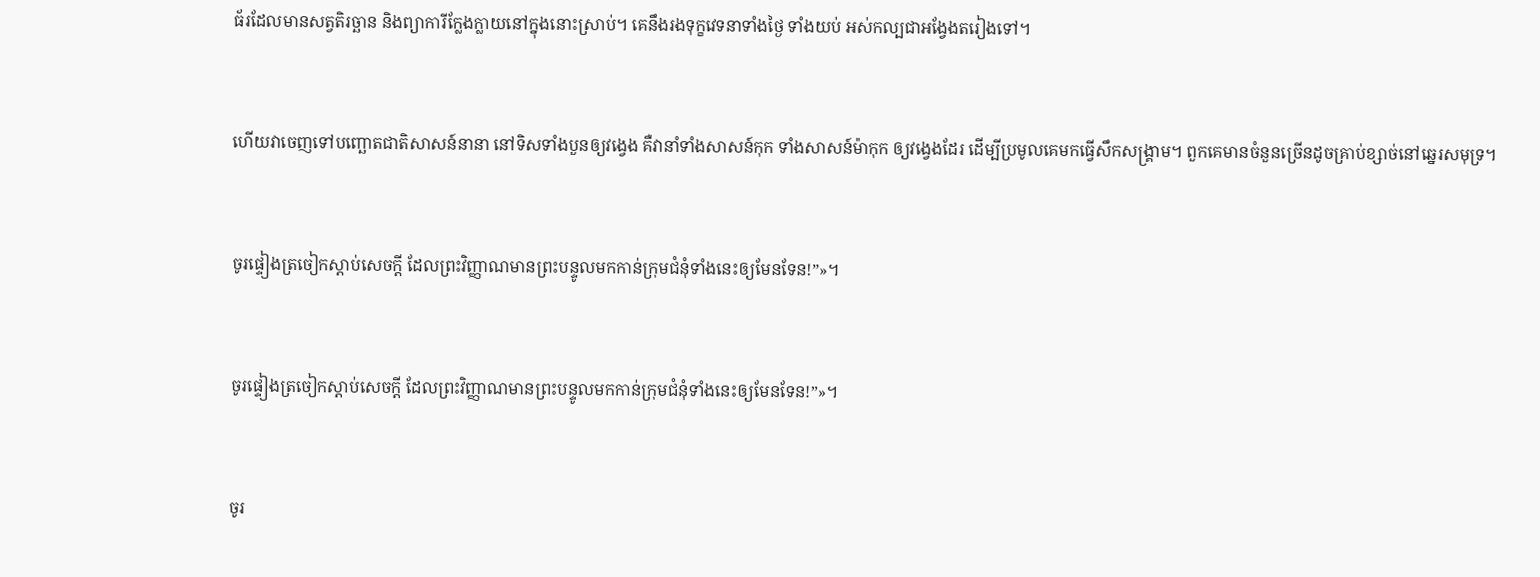ធ័រដែលមានសត្វតិរច្ឆាន និងព្យាការីក្លែង‌ក្លាយនៅក្នុងនោះស្រាប់។ គេនឹងរង‌ទុក្ខវេទនាទាំងថ្ងៃ ទាំងយប់ អស់‌កល្បជាអង្វែងតរៀងទៅ។


ហើយវាចេញទៅបញ្ឆោតជាតិសាសន៍នានា នៅទិសទាំងបួនឲ្យវង្វេង គឺវានាំទាំងសាសន៍កុក ទាំងសាសន៍ម៉ាកុក ឲ្យវង្វេងដែរ ដើម្បីប្រមូលគេមកធ្វើសឹកសង្គ្រាម។ ពួកគេមានចំនួនច្រើនដូចគ្រាប់ខ្សាច់នៅឆ្នេរសមុទ្រ។


ចូរផ្ទៀងត្រចៀកស្ដាប់សេចក្ដី ដែលព្រះ‌វិញ្ញាណមានព្រះ‌បន្ទូលមកកាន់ក្រុម‌ជំនុំទាំងនេះឲ្យមែនទែន!”»។


ចូរផ្ទៀងត្រចៀកស្ដាប់សេចក្ដី ដែលព្រះ‌វិញ្ញាណមានព្រះ‌បន្ទូលមកកាន់ក្រុម‌ជំនុំទាំងនេះឲ្យមែនទែន!”»។


ចូរ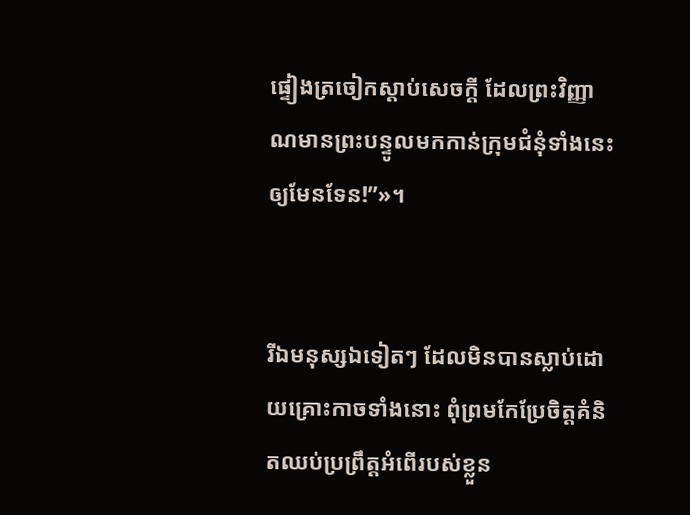ផ្ទៀងត្រចៀកស្ដាប់សេចក្ដី ដែលព្រះ‌វិញ្ញាណមានព្រះ‌បន្ទូលមកកាន់ក្រុម‌ជំនុំទាំងនេះឲ្យមែនទែន!”»។


រីឯមនុស្សឯទៀតៗ ដែលមិនបានស្លាប់ដោយគ្រោះកាចទាំងនោះ ពុំព្រមកែប្រែចិត្តគំនិតឈប់ប្រព្រឹត្តអំពើរបស់ខ្លួន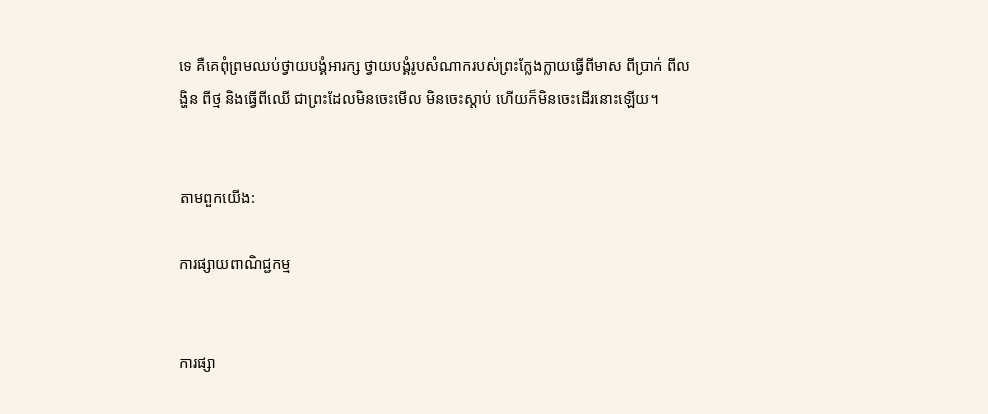ទេ គឺគេពុំព្រមឈប់ថ្វាយ‌បង្គំអារក្ស ថ្វាយ‌បង្គំរូបសំណាករបស់ព្រះក្លែង‌ក្លាយធ្វើពីមាស ពីប្រាក់ ពីលង្ហិន ពីថ្ម និងធ្វើពីឈើ ជាព្រះដែលមិនចេះមើល មិនចេះស្ដាប់ ហើយក៏មិនចេះដើរនោះឡើយ។


តាមពួកយើង:

ការផ្សាយពាណិជ្ជកម្ម


ការផ្សា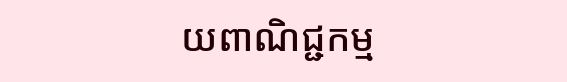យពាណិជ្ជកម្ម